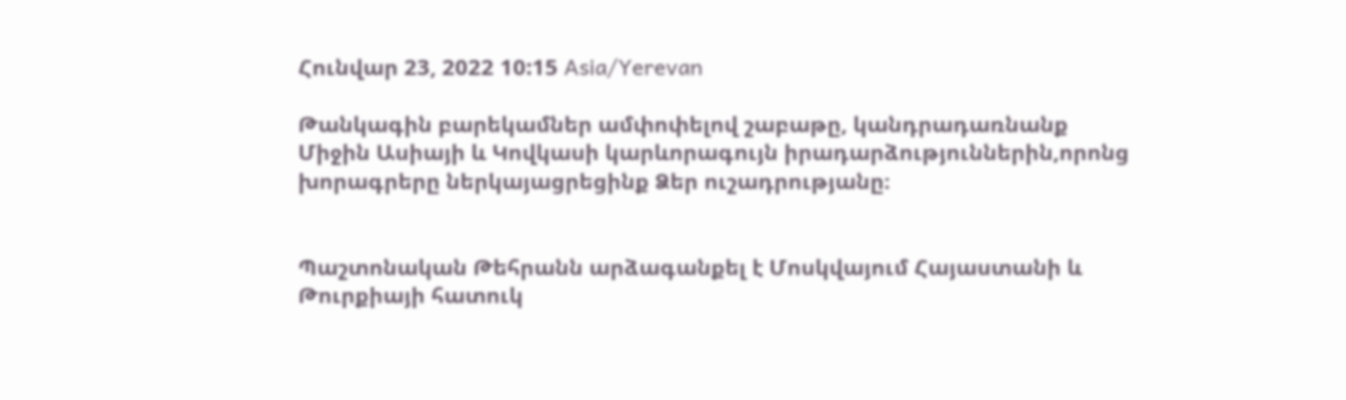Հունվար 23, 2022 10:15 Asia/Yerevan

Թանկագին բարեկամներ ամփոփելով շաբաթը, կանդրադառնանք Միջին Ասիայի և Կովկասի կարևորագույն իրադարձություններին,որոնց խորագրերը ներկայացրեցինք Ձեր ուշադրությանը։


Պաշտոնական Թեհրանն արձագանքել է Մոսկվայում Հայաստանի և Թուրքիայի հատուկ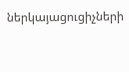ներկայացուցիչների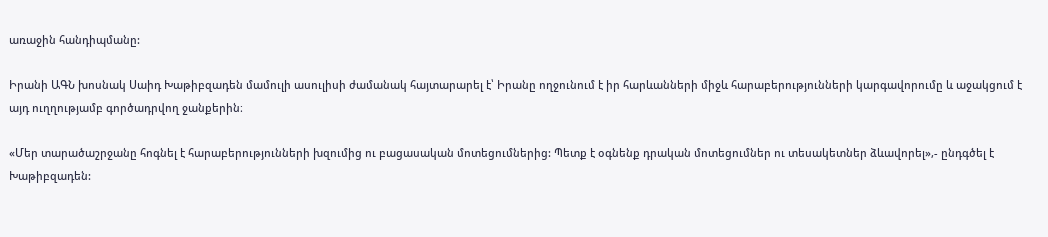առաջին հանդիպմանը:

Իրանի ԱԳՆ խոսնակ Սաիդ Խաթիբզադեն մամուլի ասուլիսի ժամանակ հայտարարել է՝ Իրանը ողջունում է իր հարևանների միջև հարաբերությունների կարգավորումը և աջակցում է այդ ուղղությամբ գործադրվող ջանքերին։

«Մեր տարածաշրջանը հոգնել է հարաբերությունների խզումից ու բացասական մոտեցումներից: Պետք է օգնենք դրական մոտեցումներ ու տեսակետներ ձևավորել»,- ընդգծել է Խաթիբզադեն: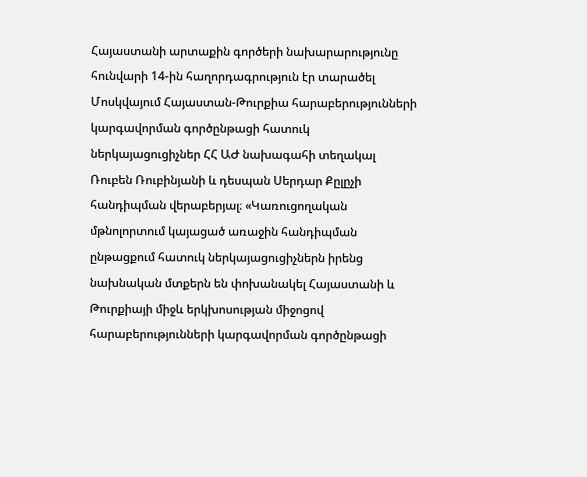Հայաստանի արտաքին գործերի նախարարությունը հունվարի 14-ին հաղորդագրություն էր տարածել Մոսկվայում Հայաստան-Թուրքիա հարաբերությունների կարգավորման գործընթացի հատուկ ներկայացուցիչներ ՀՀ ԱԺ նախագահի տեղակալ Ռուբեն Ռուբինյանի և դեսպան Սերդար Քըլըչի հանդիպման վերաբերյալ։ «Կառուցողական մթնոլորտում կայացած առաջին հանդիպման ընթացքում հատուկ ներկայացուցիչներն իրենց նախնական մտքերն են փոխանակել Հայաստանի և Թուրքիայի միջև երկխոսության միջոցով հարաբերությունների կարգավորման գործընթացի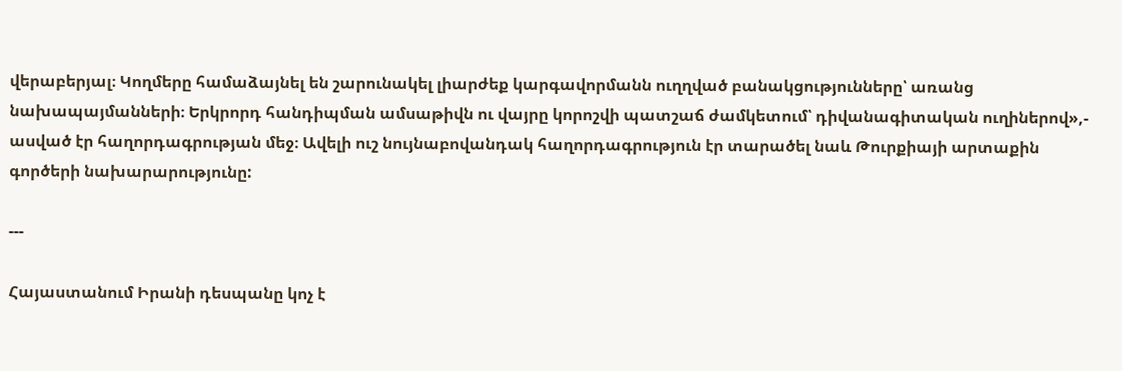վերաբերյալ։ Կողմերը համաձայնել են շարունակել լիարժեք կարգավորմանն ուղղված բանակցությունները՝ առանց նախապայմանների։ Երկրորդ հանդիպման ամսաթիվն ու վայրը կորոշվի պատշաճ ժամկետում՝ դիվանագիտական ուղիներով»,- ասված էր հաղորդագրության մեջ։ Ավելի ուշ նույնաբովանդակ հաղորդագրություն էր տարածել նաև Թուրքիայի արտաքին գործերի նախարարությունը:

---

Հայաստանում Իրանի դեսպանը կոչ է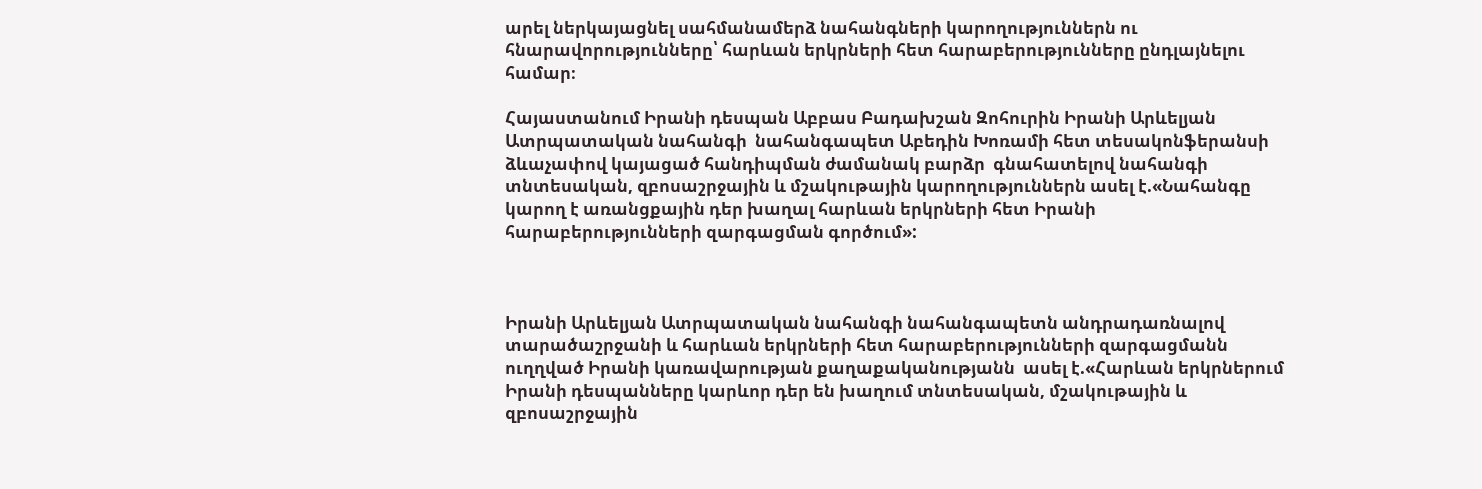արել ներկայացնել սահմանամերձ նահանգների կարողություններն ու հնարավորությունները՝ հարևան երկրների հետ հարաբերությունները ընդլայնելու համար։

Հայաստանում Իրանի դեսպան Աբբաս Բադախշան Զոհուրին Իրանի Արևելյան Ատրպատական նահանգի  նահանգապետ Աբեդին Խոռամի հետ տեսակոնֆերանսի ձևաչափով կայացած հանդիպման ժամանակ բարձր  գնահատելով նահանգի տնտեսական, զբոսաշրջային և մշակութային կարողություններն ասել է.«Նահանգը կարող է առանցքային դեր խաղալ հարևան երկրների հետ Իրանի հարաբերությունների զարգացման գործում»:



Իրանի Արևելյան Ատրպատական նահանգի նահանգապետն անդրադառնալով տարածաշրջանի և հարևան երկրների հետ հարաբերությունների զարգացմանն ուղղված Իրանի կառավարության քաղաքականությանն  ասել է.«Հարևան երկրներում Իրանի դեսպանները կարևոր դեր են խաղում տնտեսական, մշակութային և զբոսաշրջային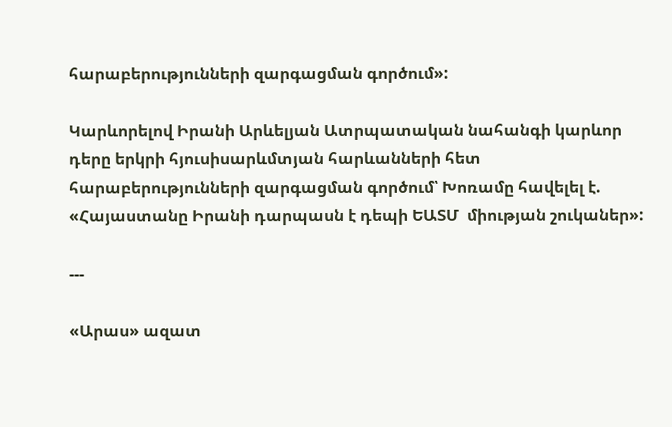հարաբերությունների զարգացման գործում»:

Կարևորելով Իրանի Արևելյան Ատրպատական նահանգի կարևոր դերը երկրի հյուսիսարևմտյան հարևանների հետ հարաբերությունների զարգացման գործում՝ Խոռամը հավելել է. «Հայաստանը Իրանի դարպասն է դեպի ԵԱՏՄ  միության շուկաներ»:

---

«Արաս» ազատ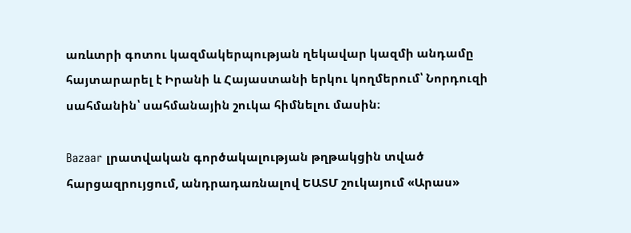առևտրի գոտու կազմակերպության ղեկավար կազմի անդամը հայտարարել է Իրանի և Հայաստանի երկու կողմերում՝ Նորդուզի սահմանին՝ սահմանային շուկա հիմնելու մասին։

Bazaar լրատվական գործակալության թղթակցին տված հարցազրույցում, անդրադառնալով ԵԱՏՄ շուկայում «Արաս»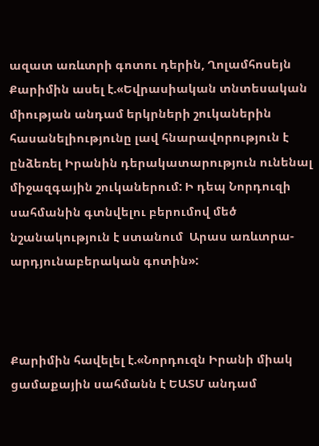ազատ առևտրի գոտու դերին, Ղոլամհոսեյն Քարիմին ասել է.«Եվրասիական տնտեսական միության անդամ երկրների շուկաներին հասանելիությունը լավ հնարավորություն է ընձեռել Իրանին դերակատարություն ունենալ միջազգային շուկաներում: Ի դեպ Նորդուզի սահմանին գտնվելու բերումով մեծ նշանակություն է ստանում  Արաս առևտրա-արդյունաբերական գոտին»:



Քարիմին հավելել է.«Նորդուզն Իրանի միակ ցամաքային սահմանն է ԵԱՏՄ անդամ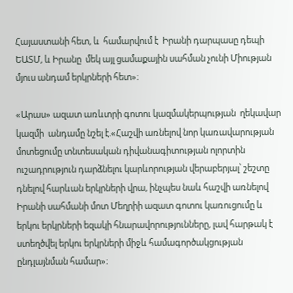Հայաստանի հետ, և  համարվում է  Իրանի դարպասը դեպի ԵԱՏՄ, և Իրանը  մեկ այլ ցամաքային սահման չունի Միության  մյուս անդամ երկրների հետ»։

«Արաս» ազատ առևտրի գոտու կազմակերպության  ղեկավար կազմի  անդամը նշել է.«Հաշվի առնելով նոր կառավարության մոտեցումը տնտեսական դիվանագիտության ոլորտին ուշադրություն դարձնելու կարևորության վերաբերյալ՝ շեշտը դնելով հարևան երկրների վրա, ինչպես նաև հաշվի առնելով Իրանի սահմանի մոտ Մեղրիի ազատ գոտու կառուցումը և երկու երկրների եզակի հնարավորությունները, լավ հարթակ է ստեղծվել երկու երկրների միջև համագործակցության ընդլայնման համար»։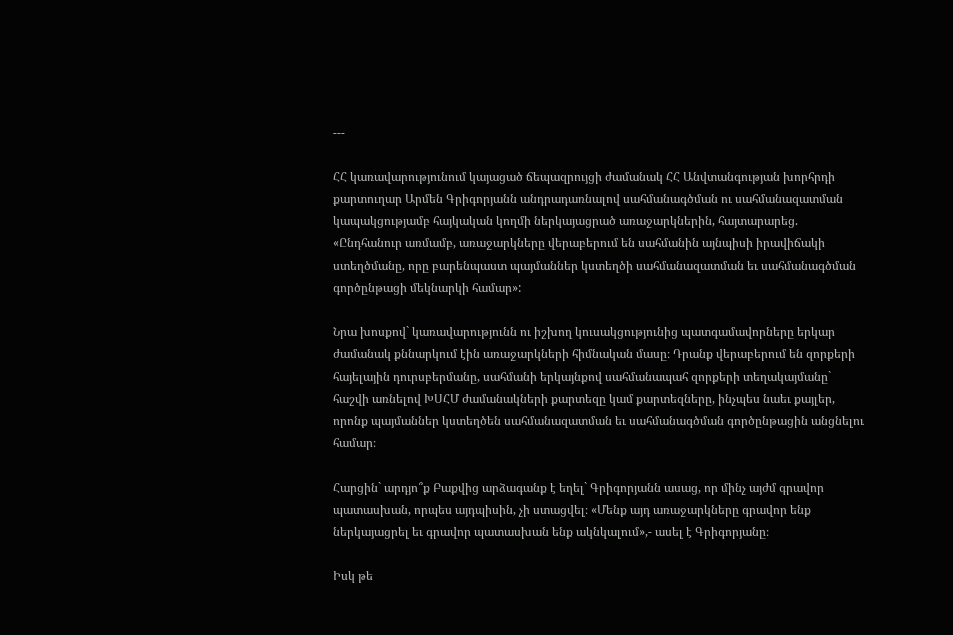---

ՀՀ կառավարությունում կայացած ճեպազրույցի ժամանակ ՀՀ Անվտանգության խորհրդի քարտուղար Արմեն Գրիգորյանն անդրադառնալով սահմանագծման ու սահմանազատման կապակցությամբ հայկական կողմի ներկայացրած առաջարկներին, հայտարարեց. «Ընդհանուր առմամբ, առաջարկները վերաբերում են սահմանին այնպիսի իրավիճակի ստեղծմանը, որը բարենպաստ պայմաններ կստեղծի սահմանազատման եւ սահմանագծման գործընթացի մեկնարկի համար»:

Նրա խոսքով` կառավարությունն ու իշխող կուսակցությունից պատգամավորները երկար ժամանակ քննարկում էին առաջարկների հիմնական մասը։ Դրանք վերաբերում են զորքերի հայելային դուրսբերմանը, սահմանի երկայնքով սահմանապահ զորքերի տեղակայմանը` հաշվի առնելով ԽՍՀՄ ժամանակների քարտեզը կամ քարտեզները, ինչպես նաեւ քայլեր, որոնք պայմաններ կստեղծեն սահմանազատման եւ սահմանագծման գործընթացին անցնելու համար։

Հարցին` արդյո՞ք Բաքվից արձագանք է եղել` Գրիգորյանն ասաց, որ մինչ այժմ գրավոր պատասխան, որպես այդպիսին, չի ստացվել։ «Մենք այդ առաջարկները գրավոր ենք ներկայացրել եւ գրավոր պատասխան ենք ակնկալում»,- ասել է Գրիգորյանը։

Իսկ թե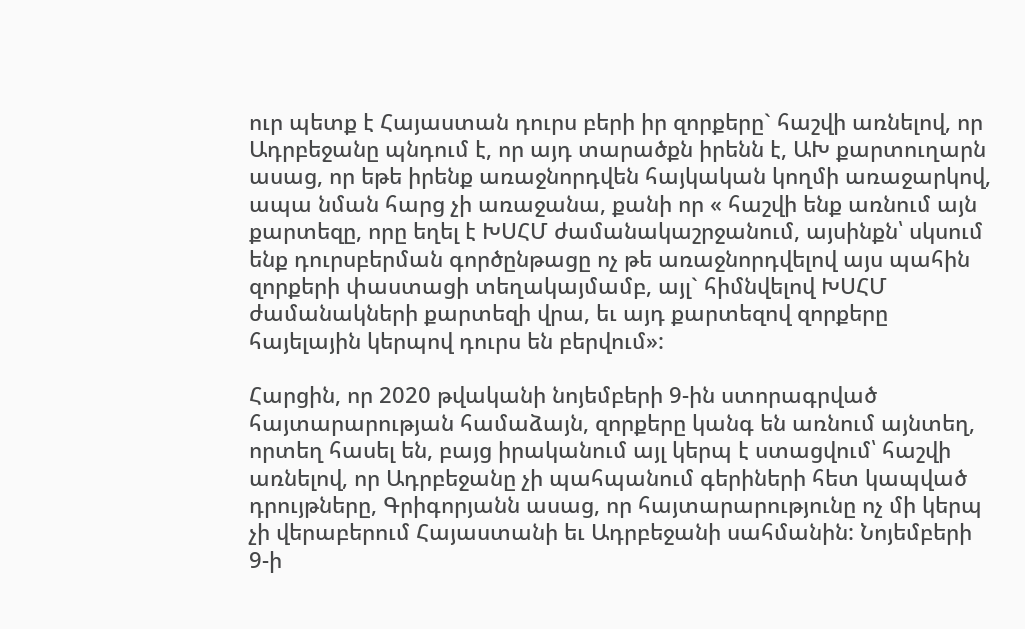ուր պետք է Հայաստան դուրս բերի իր զորքերը` հաշվի առնելով, որ Ադրբեջանը պնդում է, որ այդ տարածքն իրենն է, ԱԽ քարտուղարն ասաց, որ եթե իրենք առաջնորդվեն հայկական կողմի առաջարկով, ապա նման հարց չի առաջանա, քանի որ « հաշվի ենք առնում այն քարտեզը, որը եղել է ԽՍՀՄ ժամանակաշրջանում, այսինքն՝ սկսում ենք դուրսբերման գործընթացը ոչ թե առաջնորդվելով այս պահին զորքերի փաստացի տեղակայմամբ, այլ` հիմնվելով ԽՍՀՄ ժամանակների քարտեզի վրա, եւ այդ քարտեզով զորքերը հայելային կերպով դուրս են բերվում»:

Հարցին, որ 2020 թվականի նոյեմբերի 9-ին ստորագրված հայտարարության համաձայն, զորքերը կանգ են առնում այնտեղ, որտեղ հասել են, բայց իրականում այլ կերպ է ստացվում՝ հաշվի առնելով, որ Ադրբեջանը չի պահպանում գերիների հետ կապված դրույթները, Գրիգորյանն ասաց, որ հայտարարությունը ոչ մի կերպ չի վերաբերում Հայաստանի եւ Ադրբեջանի սահմանին: Նոյեմբերի 9-ի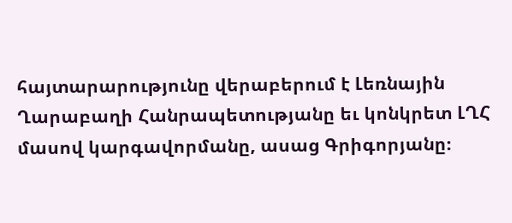հայտարարությունը վերաբերում է Լեռնային Ղարաբաղի Հանրապետությանը եւ կոնկրետ ԼՂՀ մասով կարգավորմանը, ասաց Գրիգորյանը։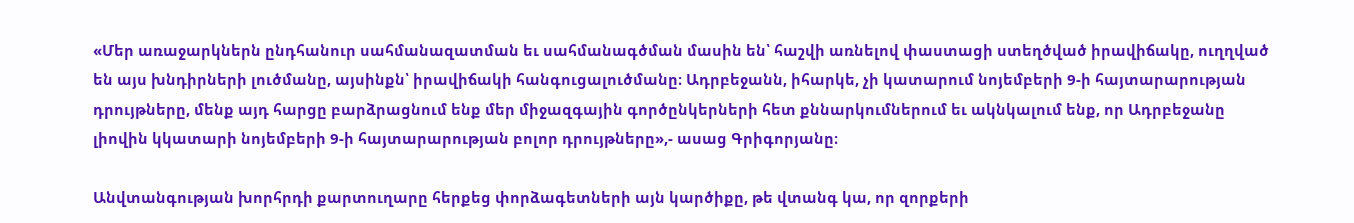«Մեր առաջարկներն ընդհանուր սահմանազատման եւ սահմանագծման մասին են՝ հաշվի առնելով փաստացի ստեղծված իրավիճակը, ուղղված են այս խնդիրների լուծմանը, այսինքն՝ իրավիճակի հանգուցալուծմանը։ Ադրբեջանն, իհարկե, չի կատարում նոյեմբերի 9-ի հայտարարության դրույթները, մենք այդ հարցը բարձրացնում ենք մեր միջազգային գործընկերների հետ քննարկումներում եւ ակնկալում ենք, որ Ադրբեջանը լիովին կկատարի նոյեմբերի 9-ի հայտարարության բոլոր դրույթները»,- ասաց Գրիգորյանը։

Անվտանգության խորհրդի քարտուղարը հերքեց փորձագետների այն կարծիքը, թե վտանգ կա, որ զորքերի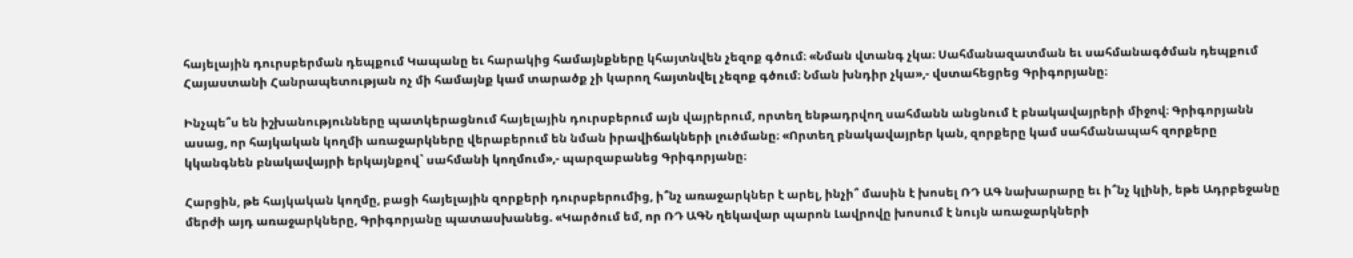հայելային դուրսբերման դեպքում Կապանը եւ հարակից համայնքները կհայտնվեն չեզոք գծում։ «Նման վտանգ չկա։ Սահմանազատման եւ սահմանագծման դեպքում Հայաստանի Հանրապետության ոչ մի համայնք կամ տարածք չի կարող հայտնվել չեզոք գծում։ Նման խնդիր չկա»,- վստահեցրեց Գրիգորյանը։

Ինչպե՞ս են իշխանությունները պատկերացնում հայելային դուրսբերում այն վայրերում, որտեղ ենթադրվող սահմանն անցնում է բնակավայրերի միջով։ Գրիգորյանն ասաց, որ հայկական կողմի առաջարկները վերաբերում են նման իրավիճակների լուծմանը։ «Որտեղ բնակավայրեր կան, զորքերը կամ սահմանապահ զորքերը կկանգնեն բնակավայրի երկայնքով` սահմանի կողմում»,- պարզաբանեց Գրիգորյանը։

Հարցին, թե հայկական կողմը, բացի հայելային զորքերի դուրսբերումից, ի՞նչ առաջարկներ է արել, ինչի՞ մասին է խոսել ՌԴ ԱԳ նախարարը եւ ի՞նչ կլինի, եթե Ադրբեջանը մերժի այդ առաջարկները, Գրիգորյանը պատասխանեց. «Կարծում եմ, որ ՌԴ ԱԳՆ ղեկավար պարոն Լավրովը խոսում է նույն առաջարկների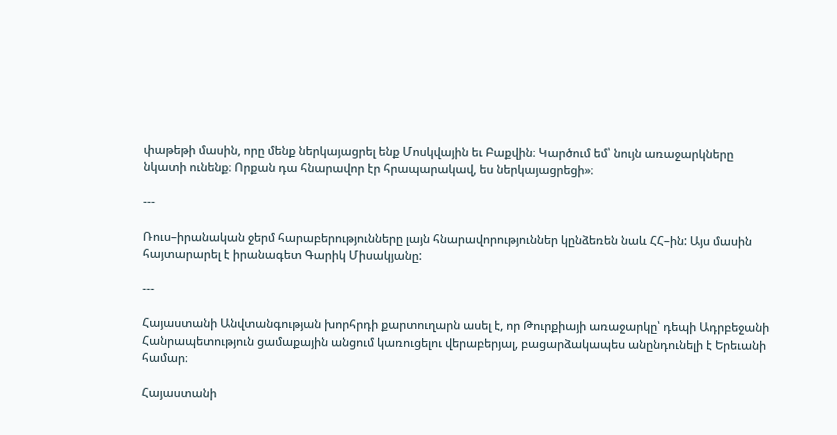փաթեթի մասին, որը մենք ներկայացրել ենք Մոսկվային եւ Բաքվին։ Կարծում եմ՝ նույն առաջարկները նկատի ունենք։ Որքան դա հնարավոր էր հրապարակավ, ես ներկայացրեցի»։

---

Ռուս–իրանական ջերմ հարաբերությունները լայն հնարավորություններ կընձեռեն նաև ՀՀ–ին: Այս մասին հայտարարել է իրանագետ Գարիկ Միսակյանը:

---

Հայաստանի Անվտանգության խորհրդի քարտուղարն ասել է, որ Թուրքիայի առաջարկը՝ դեպի Ադրբեջանի Հանրապետություն ցամաքային անցում կառուցելու վերաբերյալ, բացարձակապես անընդունելի է Երեւանի համար։

Հայաստանի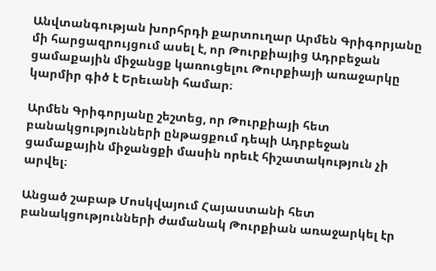Անվտանգության խորհրդի քարտուղար Արմեն Գրիգորյանը մի հարցազրույցում ասել է, որ Թուրքիայից Ադրբեջան ցամաքային միջանցք կառուցելու Թուրքիայի առաջարկը կարմիր գիծ է Երեւանի համար։

Արմեն Գրիգորյանը շեշտեց, որ Թուրքիայի հետ բանակցությունների ընթացքում դեպի Ադրբեջան ցամաքային միջանցքի մասին որեւէ հիշատակություն չի արվել։

Անցած շաբաթ Մոսկվայում Հայաստանի հետ բանակցությունների ժամանակ Թուրքիան առաջարկել էր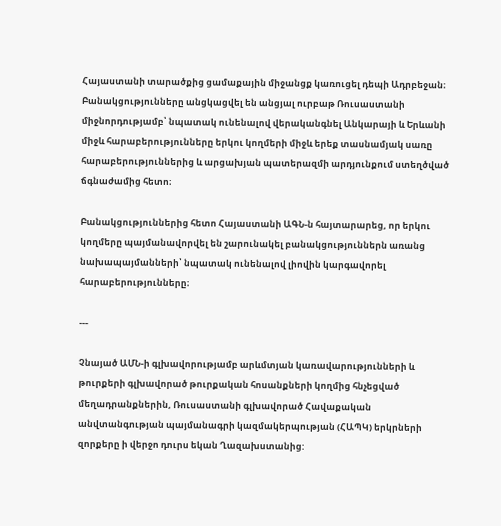Հայաստանի տարածքից ցամաքային միջանցք կառուցել դեպի Ադրբեջան։ Բանակցությունները անցկացվել են անցյալ ուրբաթ Ռուսաստանի միջնորդությամբ՝ նպատակ ունենալով վերականգնել Անկարայի և Երևանի միջև հարաբերությունները երկու կողմերի միջև երեք տասնամյակ սառը հարաբերություններից և արցախյան պատերազմի արդյունքում ստեղծված ճգնաժամից հետո։

Բանակցություններից հետո Հայաստանի ԱԳՆ-ն հայտարարեց, որ երկու կողմերը պայմանավորվել են շարունակել բանակցություններն առանց նախապայմանների՝ նպատակ ունենալով լիովին կարգավորել հարաբերությունները։

---

Չնայած ԱՄՆ-ի գլխավորությամբ արևմտյան կառավարությունների և թուրքերի գլխավորած թուրքական հոսանքների կողմից հնչեցված մեղադրանքներին, Ռուսաստանի գլխավորած Հավաքական անվտանգության պայմանագրի կազմակերպության (ՀԱՊԿ) երկրների զորքերը ի վերջո դուրս եկան Ղազախստանից: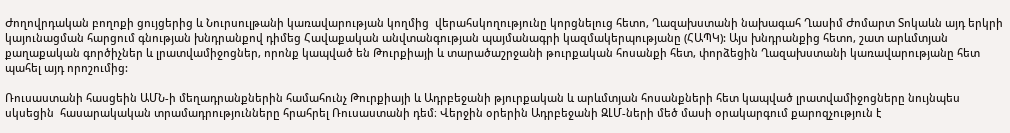Ժողովրդական բողոքի ցույցերից և Նուրսուլթանի կառավարության կողմից  վերահսկողությունը կորցնելուց հետո, Ղազախստանի նախագահ Ղասիմ Ժոմարտ Տոկաևն այդ երկրի կայունացման հարցում գնության խնդրանքով դիմեց Հավաքական անվտանգության պայմանագրի կազմակերպությանը (ՀԱՊԿ): Այս խնդրանքից հետո, շատ արևմտյան քաղաքական գործիչներ և լրատվամիջոցներ, որոնք կապված են Թուրքիայի և տարածաշրջանի թուրքական հոսանքի հետ, փորձեցին Ղազախստանի կառավարությանը հետ պահել այդ որոշումից:

Ռուսաստանի հասցեին ԱՄՆ-ի մեղադրանքներին համահունչ Թուրքիայի և Ադրբեջանի թյուրքական և արևմտյան հոսանքների հետ կապված լրատվամիջոցները նույնպես սկսեցին  հասարակական տրամադրությունները հրահրել Ռուսաստանի դեմ։ Վերջին օրերին Ադրբեջանի ԶԼՄ-ների մեծ մասի օրակարգում քարոզչություն է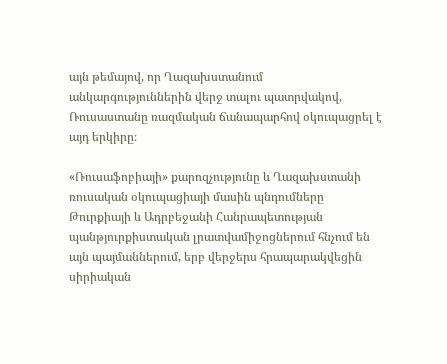այն թեմայով, որ Ղազախստանում անկարգություններին վերջ տալու պատրվակով, Ռուսաստանը ռազմական ճանապարհով օկուպացրել է  այդ երկիրը։

«Ռուսաֆոբիայի» քարոզչությունը և Ղազախստանի ռուսական օկուպացիայի մասին պնդումները Թուրքիայի և Ադրբեջանի Հանրապետության պանթյուրքիստական լրատվամիջոցներում հնչում են այն պայմաններում, երբ վերջերս հրապարակվեցին սիրիական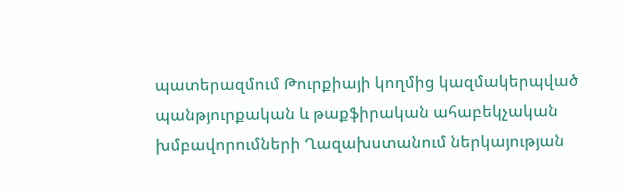պատերազմում Թուրքիայի կողմից կազմակերպված պանթյուրքական և թաքֆիրական ահաբեկչական խմբավորումների Ղազախստանում ներկայության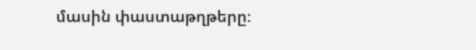մասին փաստաթղթերը։